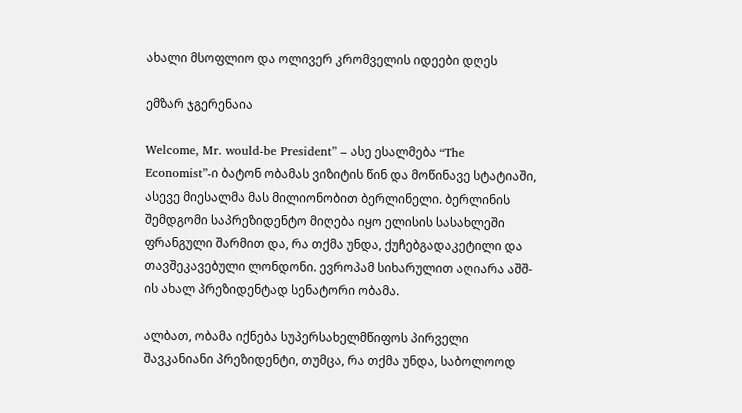ახალი მსოფლიო და ოლივერ კრომველის იდეები დღეს

ემზარ ჯგერენაია

Welcome, Mr. would-be President” – ასე ესალმება “The Economist”-ი ბატონ ობამას ვიზიტის წინ და მოწინავე სტატიაში, ასევე მიესალმა მას მილიონობით ბერლინელი. ბერლინის შემდგომი საპრეზიდენტო მიღება იყო ელისის სასახლეში ფრანგული შარმით და, რა თქმა უნდა, ქუჩებგადაკეტილი და თავშეკავებული ლონდონი. ევროპამ სიხარულით აღიარა აშშ-ის ახალ პრეზიდენტად სენატორი ობამა.

ალბათ, ობამა იქნება სუპერსახელმწიფოს პირველი შავკანიანი პრეზიდენტი, თუმცა, რა თქმა უნდა, საბოლოოდ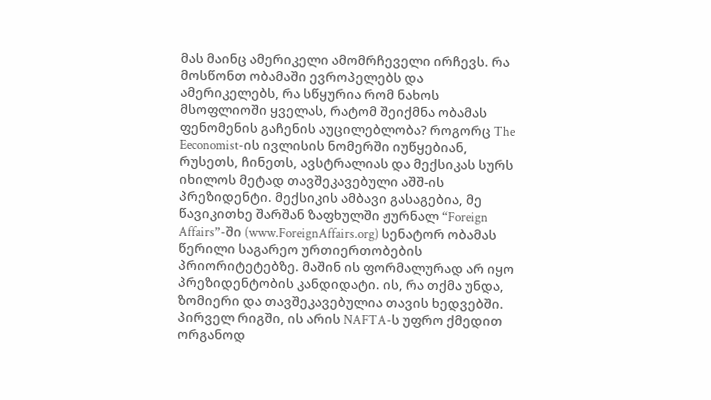მას მაინც ამერიკელი ამომრჩეველი ირჩევს. რა მოსწონთ ობამაში ევროპელებს და ამერიკელებს, რა სწყურია რომ ნახოს მსოფლიოში ყველას, რატომ შეიქმნა ობამას ფენომენის გაჩენის აუცილებლობა? როგორც The Eeconomist-ის ივლისის ნომერში იუწყებიან, რუსეთს, ჩინეთს, ავსტრალიას და მექსიკას სურს იხილოს მეტად თავშეკავებული აშშ-ის პრეზიდენტი. მექსიკის ამბავი გასაგებია, მე წავიკითხე შარშან ზაფხულში ჟურნალ “Foreign Affairs”-ში (www.ForeignAffairs.org) სენატორ ობამას წერილი საგარეო ურთიერთობების პრიორიტეტებზე. მაშინ ის ფორმალურად არ იყო პრეზიდენტობის კანდიდატი. ის, რა თქმა უნდა, ზომიერი და თავშეკავებულია თავის ხედვებში. პირველ რიგში, ის არის NAFTA-ს უფრო ქმედით ორგანოდ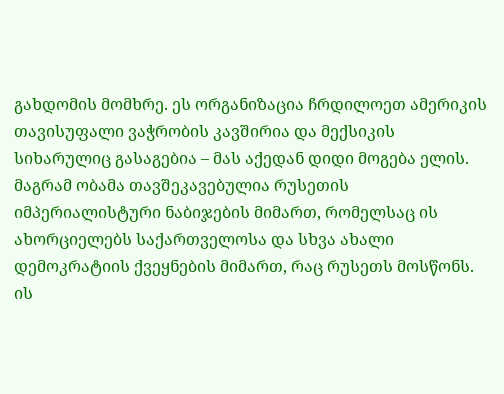გახდომის მომხრე. ეს ორგანიზაცია ჩრდილოეთ ამერიკის თავისუფალი ვაჭრობის კავშირია და მექსიკის სიხარულიც გასაგებია – მას აქედან დიდი მოგება ელის. მაგრამ ობამა თავშეკავებულია რუსეთის იმპერიალისტური ნაბიჯების მიმართ, რომელსაც ის ახორციელებს საქართველოსა და სხვა ახალი დემოკრატიის ქვეყნების მიმართ, რაც რუსეთს მოსწონს. ის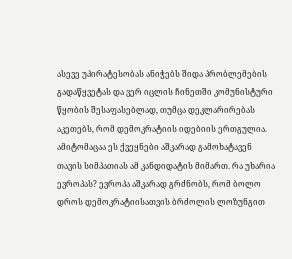ასევე უპირატესობას ანიჭებს შიდა პრობლემების გადაწყვეტას და ვერ იცლის ჩინეთში კომუნისტური წყობის შესაფასებლად, თუმცა დეკლარირებას აკეთებს, რომ დემოკრატიის იდებიის ერთგულია.
ამიტომაცაა ეს ქვეყნები აშკარად გამოხატავენ თავის სიმპათიას ამ კანდიდატის მიმართ. რა უხარია ევროპას? ევროპა აშკარად გრძნობს, რომ ბოლო დროს დემოკრატიისათვის ბრძოლის ლოზუნგით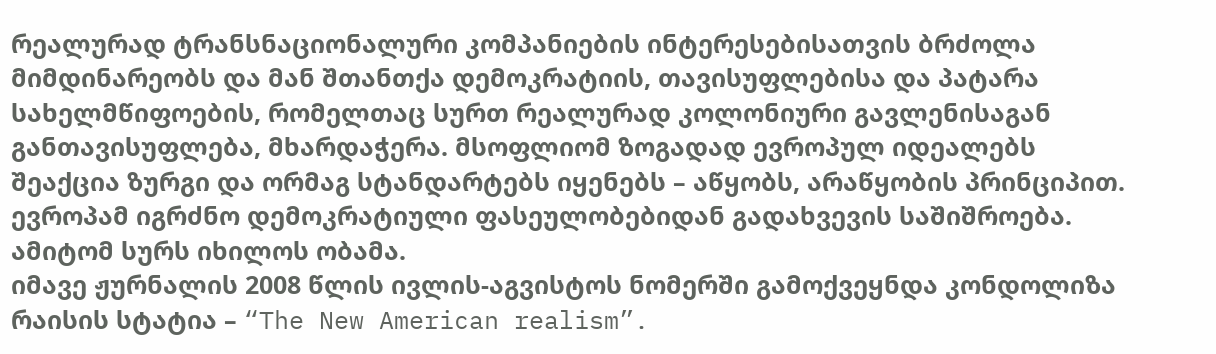რეალურად ტრანსნაციონალური კომპანიების ინტერესებისათვის ბრძოლა მიმდინარეობს და მან შთანთქა დემოკრატიის, თავისუფლებისა და პატარა სახელმწიფოების, რომელთაც სურთ რეალურად კოლონიური გავლენისაგან განთავისუფლება, მხარდაჭერა. მსოფლიომ ზოგადად ევროპულ იდეალებს შეაქცია ზურგი და ორმაგ სტანდარტებს იყენებს – აწყობს, არაწყობის პრინციპით. ევროპამ იგრძნო დემოკრატიული ფასეულობებიდან გადახვევის საშიშროება. ამიტომ სურს იხილოს ობამა.
იმავე ჟურნალის 2008 წლის ივლის-აგვისტოს ნომერში გამოქვეყნდა კონდოლიზა რაისის სტატია – “The New American realism”.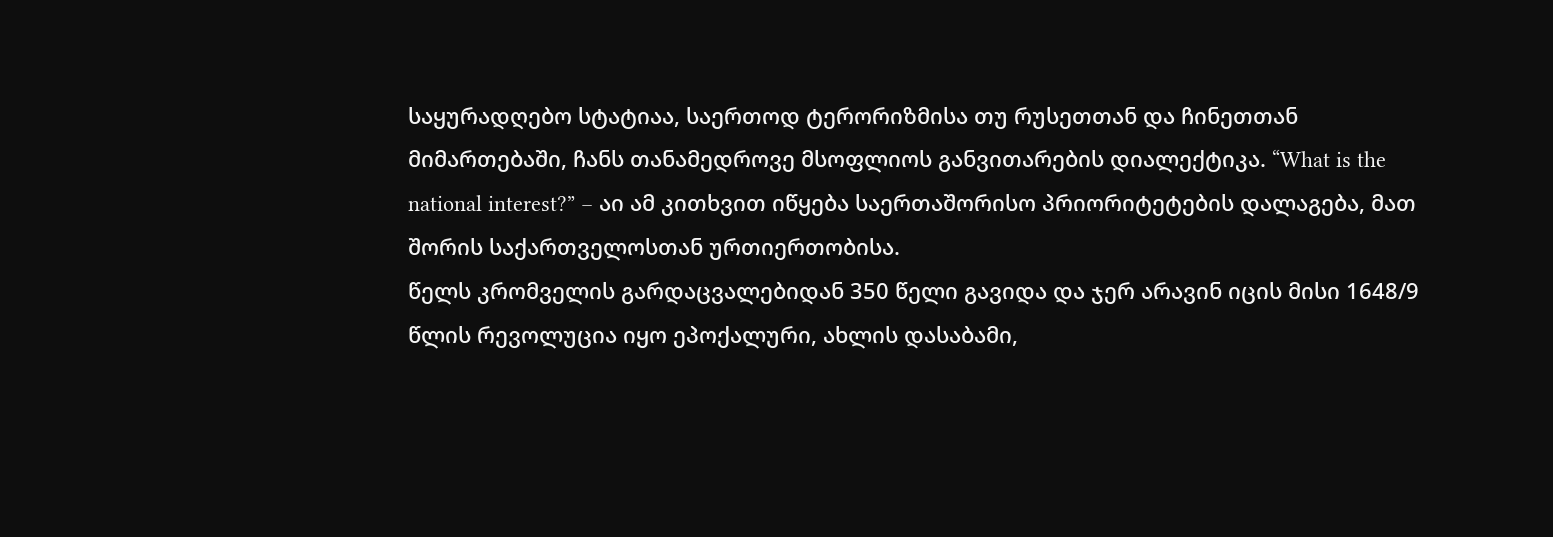საყურადღებო სტატიაა, საერთოდ ტერორიზმისა თუ რუსეთთან და ჩინეთთან მიმართებაში, ჩანს თანამედროვე მსოფლიოს განვითარების დიალექტიკა. “What is the national interest?” – აი ამ კითხვით იწყება საერთაშორისო პრიორიტეტების დალაგება, მათ შორის საქართველოსთან ურთიერთობისა.
წელს კრომველის გარდაცვალებიდან 350 წელი გავიდა და ჯერ არავინ იცის მისი 1648/9 წლის რევოლუცია იყო ეპოქალური, ახლის დასაბამი,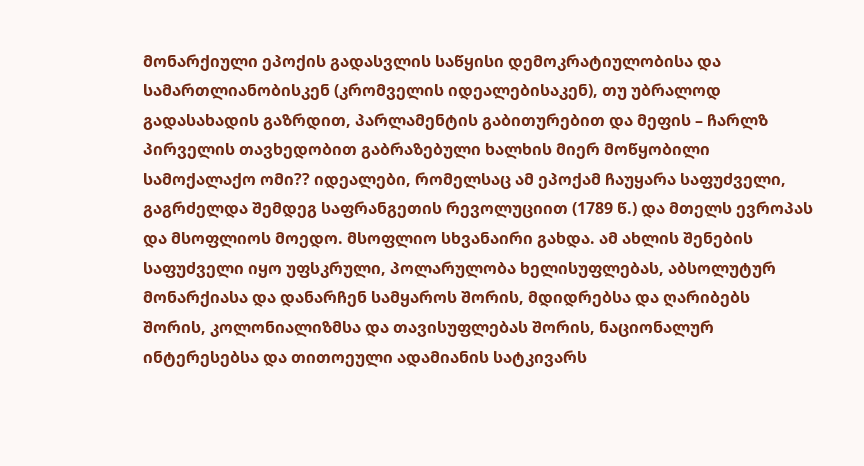მონარქიული ეპოქის გადასვლის საწყისი დემოკრატიულობისა და სამართლიანობისკენ (კრომველის იდეალებისაკენ), თუ უბრალოდ გადასახადის გაზრდით, პარლამენტის გაბითურებით და მეფის – ჩარლზ პირველის თავხედობით გაბრაზებული ხალხის მიერ მოწყობილი სამოქალაქო ომი?? იდეალები, რომელსაც ამ ეპოქამ ჩაუყარა საფუძველი, გაგრძელდა შემდეგ საფრანგეთის რევოლუციით (1789 წ.) და მთელს ევროპას და მსოფლიოს მოედო. მსოფლიო სხვანაირი გახდა. ამ ახლის შენების საფუძველი იყო უფსკრული, პოლარულობა ხელისუფლებას, აბსოლუტურ მონარქიასა და დანარჩენ სამყაროს შორის, მდიდრებსა და ღარიბებს შორის, კოლონიალიზმსა და თავისუფლებას შორის, ნაციონალურ ინტერესებსა და თითოეული ადამიანის სატკივარს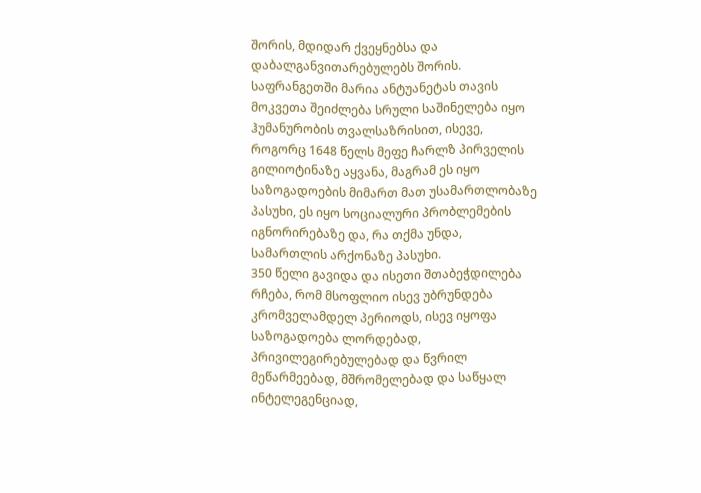შორის, მდიდარ ქვეყნებსა და დაბალგანვითარებულებს შორის. საფრანგეთში მარია ანტუანეტას თავის მოკვეთა შეიძლება სრული საშინელება იყო ჰუმანურობის თვალსაზრისით, ისევე, როგორც 1648 წელს მეფე ჩარლზ პირველის გილიოტინაზე აყვანა, მაგრამ ეს იყო საზოგადოების მიმართ მათ უსამართლობაზე პასუხი, ეს იყო სოციალური პრობლემების იგნორირებაზე და, რა თქმა უნდა, სამართლის არქონაზე პასუხი.
350 წელი გავიდა და ისეთი შთაბეჭდილება რჩება, რომ მსოფლიო ისევ უბრუნდება კრომველამდელ პერიოდს, ისევ იყოფა საზოგადოება ლორდებად, პრივილეგირებულებად და წვრილ მეწარმეებად, მშრომელებად და საწყალ ინტელეგენციად,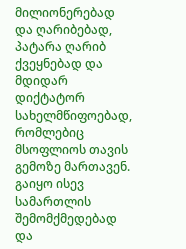მილიონერებად და ღარიბებად, პატარა ღარიბ ქვეყნებად და მდიდარ დიქტატორ სახელმწიფოებად, რომლებიც მსოფლიოს თავის გემოზე მართავენ. გაიყო ისევ სამართლის შემომქმედებად და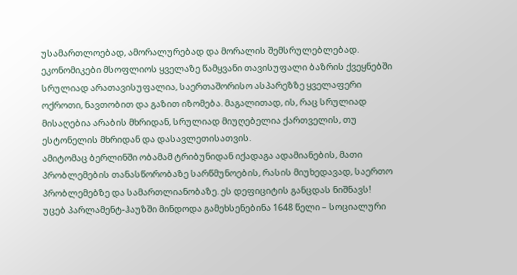უსამართლოებად, ამორალურებად და მორალის შემსრულებლებად. ეკონომიკები მსოფლიოს ყველაზე წამყვანი თავისუფალი ბაზრის ქვეყნებში სრულიად არათავისუფალია, საერთაშორისო ასპარეზზე ყველაფერი ოქროთი, ნავთობით და გაზით იზომება. მაგალითად, ის, რაც სრულიად მისაღებია არაბის მხრიდან, სრულიად მიუღებელია ქართველის, თუ ესტონელის მხრიდან და დასავლეთისათვის.
ამიტომაც ბერლინში ობამამ ტრიბუნიდან იქადაგა ადამიანების, მათი პრობლემების თანასწორობაზე სარწმუნოების, რასის მიუხედავად, საერთო პრობლემებზე და სამართლიანობაზე. ეს დეფიციტის განცდას ნიშნავს!
უცებ პარლამენტ-ჰაუზში მინდოდა გამეხსენებინა 1648 წელი – სოციალური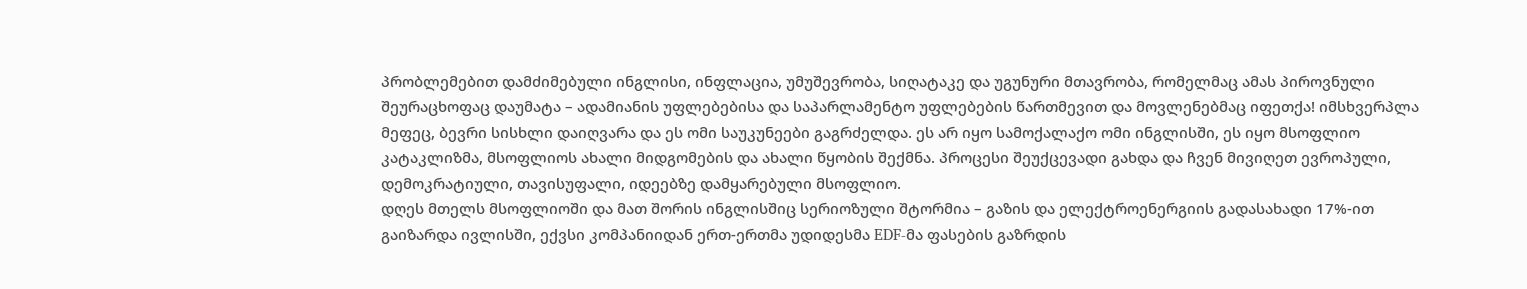პრობლემებით დამძიმებული ინგლისი, ინფლაცია, უმუშევრობა, სიღატაკე და უგუნური მთავრობა, რომელმაც ამას პიროვნული შეურაცხოფაც დაუმატა – ადამიანის უფლებებისა და საპარლამენტო უფლებების წართმევით და მოვლენებმაც იფეთქა! იმსხვერპლა მეფეც, ბევრი სისხლი დაიღვარა და ეს ომი საუკუნეები გაგრძელდა. ეს არ იყო სამოქალაქო ომი ინგლისში, ეს იყო მსოფლიო კატაკლიზმა, მსოფლიოს ახალი მიდგომების და ახალი წყობის შექმნა. პროცესი შეუქცევადი გახდა და ჩვენ მივიღეთ ევროპული, დემოკრატიული, თავისუფალი, იდეებზე დამყარებული მსოფლიო.
დღეს მთელს მსოფლიოში და მათ შორის ინგლისშიც სერიოზული შტორმია – გაზის და ელექტროენერგიის გადასახადი 17%-ით გაიზარდა ივლისში, ექვსი კომპანიიდან ერთ-ერთმა უდიდესმა EDF-მა ფასების გაზრდის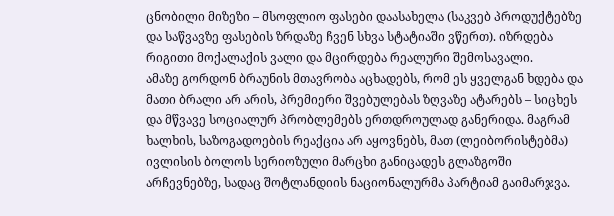ცნობილი მიზეზი – მსოფლიო ფასები დაასახელა (საკვებ პროდუქტებზე და საწვავზე ფასების ზრდაზე ჩვენ სხვა სტატიაში ვწერთ). იზრდება რიგითი მოქალაქის ვალი და მცირდება რეალური შემოსავალი.
ამაზე გორდონ ბრაუნის მთავრობა აცხადებს, რომ ეს ყველგან ხდება და მათი ბრალი არ არის, პრემიერი შვებულებას ზღვაზე ატარებს – სიცხეს და მწვავე სოციალურ პრობლემებს ერთდროულად განერიდა. მაგრამ ხალხის, საზოგადოების რეაქცია არ აყოვნებს, მათ (ლეიბორისტებმა) ივლისის ბოლოს სერიოზული მარცხი განიცადეს გლაზგოში არჩევნებზე, სადაც შოტლანდიის ნაციონალურმა პარტიამ გაიმარჯვა.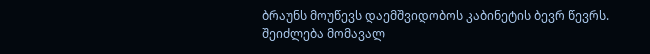ბრაუნს მოუწევს დაემშვიდობოს კაბინეტის ბევრ წევრს. შეიძლება მომავალ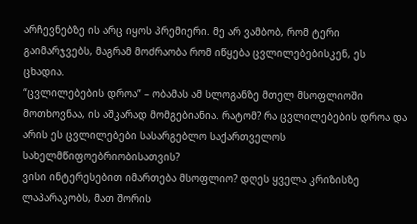არჩევნებზე ის არც იყოს პრემიერი. მე არ ვამბობ, რომ ტერი გაიმარჯვებს, მაგრამ მოძრაობა რომ იწყება ცვლილებებისკენ, ეს ცხადია.
“ცვლილებების დროა” – ობამას ამ სლოგანზე მთელ მსოფლიოში მოთხოვნაა, ის აშკარად მომგებიანია. რატომ? რა ცვლილებების დროა და არის ეს ცვლილებები სასარგებლო საქართველოს სახელმწიფოებრიობისათვის?
ვისი ინტერესებით იმართება მსოფლიო? დღეს ყველა კრიზისზე ლაპარაკობს, მათ შორის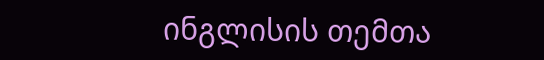ინგლისის თემთა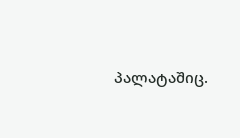პალატაშიც.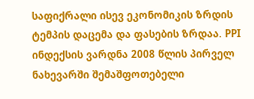საფიქრალი ისევ ეკონომიკის ზრდის ტემპის დაცემა და ფასების ზრდაა. PPI ინდექსის ვარდნა 2008 წლის პირველ ნახევარში შემაშფოთებელი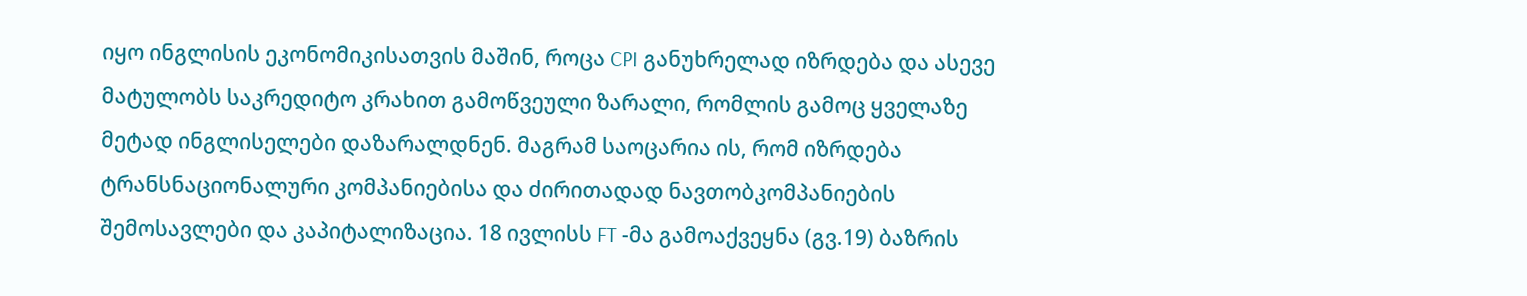იყო ინგლისის ეკონომიკისათვის მაშინ, როცა CPI განუხრელად იზრდება და ასევე მატულობს საკრედიტო კრახით გამოწვეული ზარალი, რომლის გამოც ყველაზე მეტად ინგლისელები დაზარალდნენ. მაგრამ საოცარია ის, რომ იზრდება ტრანსნაციონალური კომპანიებისა და ძირითადად ნავთობკომპანიების შემოსავლები და კაპიტალიზაცია. 18 ივლისს FT -მა გამოაქვეყნა (გვ.19) ბაზრის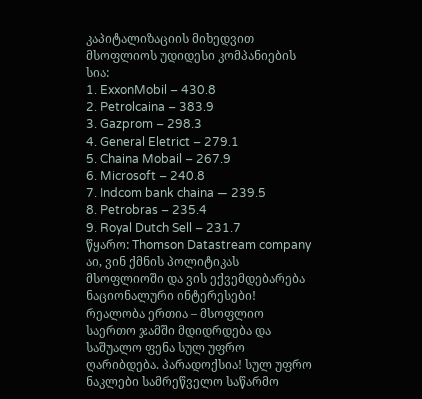კაპიტალიზაციის მიხედვით მსოფლიოს უდიდესი კომპანიების სია:
1. ExxonMobil – 430.8
2. Petrolcaina – 383.9
3. Gazprom – 298.3
4. General Eletrict – 279.1
5. Chaina Mobail – 267.9
6. Microsoft – 240.8
7. Indcom bank chaina — 239.5
8. Petrobras – 235.4
9. Royal Dutch Sell – 231.7
წყარო: Thomson Datastream company
აი, ვინ ქმნის პოლიტიკას მსოფლიოში და ვის ექვემდებარება ნაციონალური ინტერესები! რეალობა ერთია – მსოფლიო საერთო ჯამში მდიდრდება და საშუალო ფენა სულ უფრო ღარიბდება. პარადოქსია! სულ უფრო ნაკლები სამრეწველო საწარმო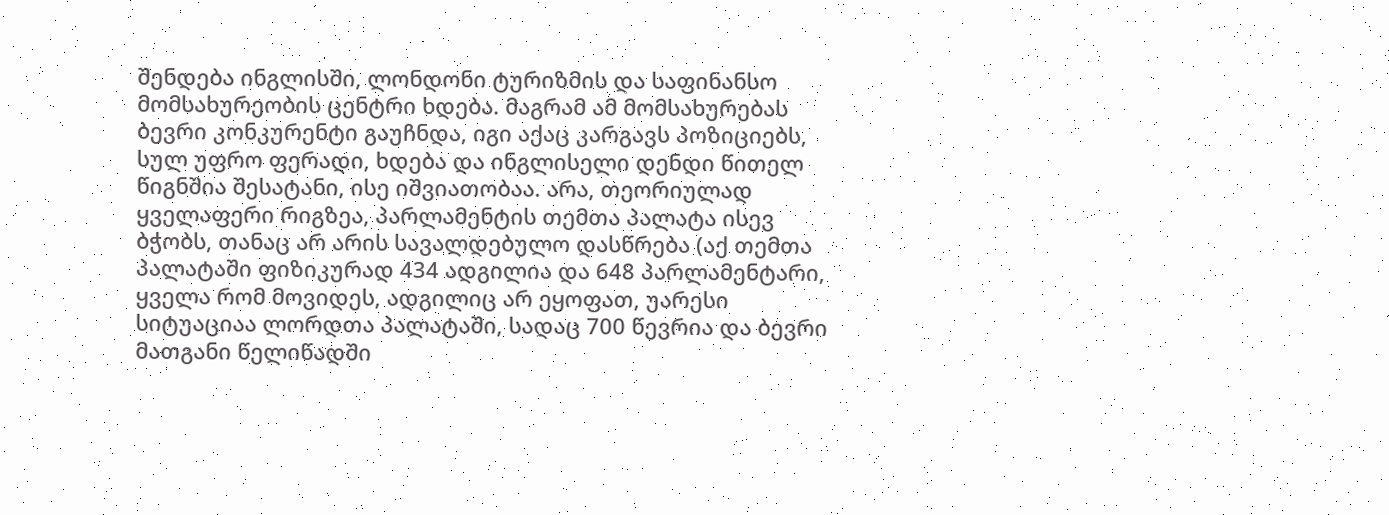შენდება ინგლისში, ლონდონი ტურიზმის და საფინანსო მომსახურეობის ცენტრი ხდება. მაგრამ ამ მომსახურებას ბევრი კონკურენტი გაუჩნდა, იგი აქაც კარგავს პოზიციებს, სულ უფრო ფერადი, ხდება და ინგლისელი დენდი წითელ წიგნშია შესატანი, ისე იშვიათობაა. არა, თეორიულად ყველაფერი რიგზეა, პარლამენტის თემთა პალატა ისევ ბჭობს, თანაც არ არის სავალდებულო დასწრება (აქ თემთა პალატაში ფიზიკურად 434 ადგილია და 648 პარლამენტარი, ყველა რომ მოვიდეს, ადგილიც არ ეყოფათ, უარესი სიტუაციაა ლორდთა პალატაში, სადაც 700 წევრია და ბევრი მათგანი წელიწადში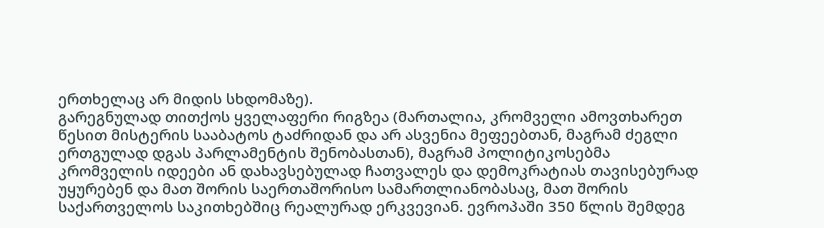ერთხელაც არ მიდის სხდომაზე).
გარეგნულად თითქოს ყველაფერი რიგზეა (მართალია, კრომველი ამოვთხარეთ წესით მისტერის სააბატოს ტაძრიდან და არ ასვენია მეფეებთან, მაგრამ ძეგლი ერთგულად დგას პარლამენტის შენობასთან), მაგრამ პოლიტიკოსებმა კრომველის იდეები ან დახავსებულად ჩათვალეს და დემოკრატიას თავისებურად უყურებენ და მათ შორის საერთაშორისო სამართლიანობასაც, მათ შორის საქართველოს საკითხებშიც რეალურად ერკვევიან. ევროპაში 350 წლის შემდეგ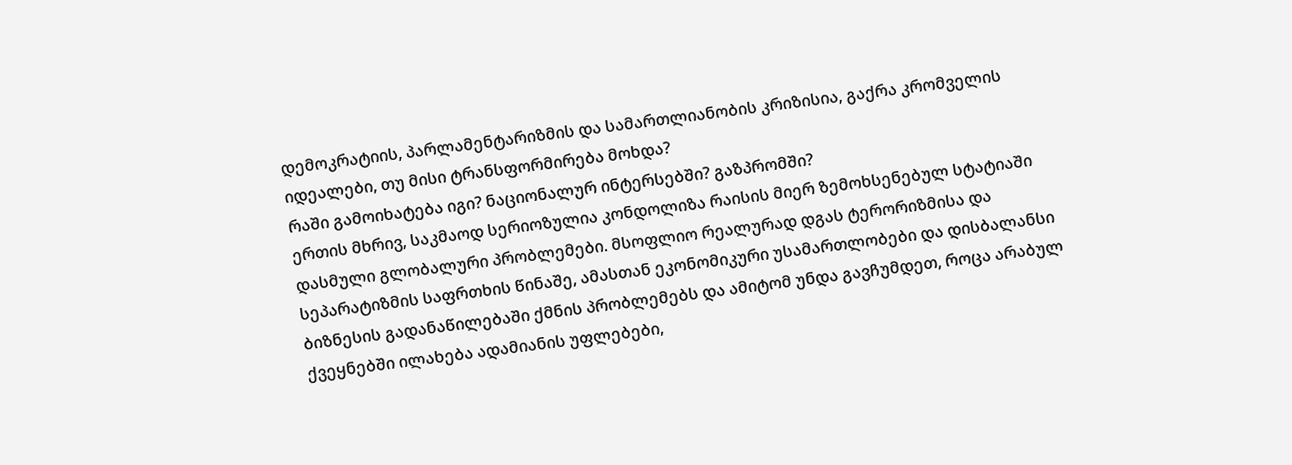დემოკრატიის, პარლამენტარიზმის და სამართლიანობის კრიზისია, გაქრა კრომველის იდეალები, თუ მისი ტრანსფორმირება მოხდა?
რაში გამოიხატება იგი? ნაციონალურ ინტერსებში? გაზპრომში?
ერთის მხრივ, საკმაოდ სერიოზულია კონდოლიზა რაისის მიერ ზემოხსენებულ სტატიაში დასმული გლობალური პრობლემები. მსოფლიო რეალურად დგას ტერორიზმისა და სეპარატიზმის საფრთხის წინაშე, ამასთან ეკონომიკური უსამართლობები და დისბალანსი ბიზნესის გადანაწილებაში ქმნის პრობლემებს და ამიტომ უნდა გავჩუმდეთ, როცა არაბულ ქვეყნებში ილახება ადამიანის უფლებები,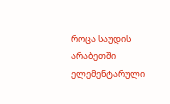როცა საუდის არაბეთში ელემენტარული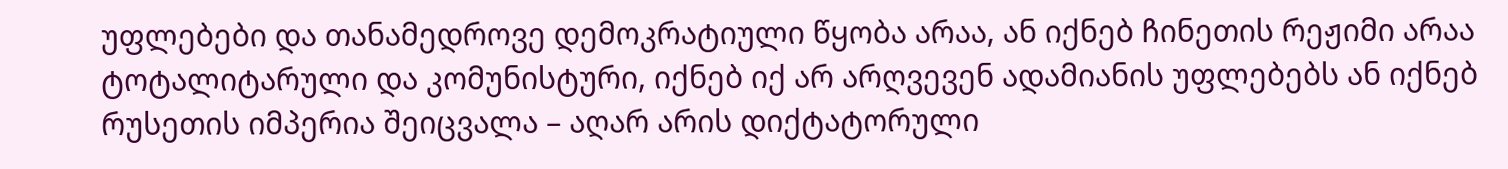უფლებები და თანამედროვე დემოკრატიული წყობა არაა, ან იქნებ ჩინეთის რეჟიმი არაა ტოტალიტარული და კომუნისტური, იქნებ იქ არ არღვევენ ადამიანის უფლებებს ან იქნებ რუსეთის იმპერია შეიცვალა – აღარ არის დიქტატორული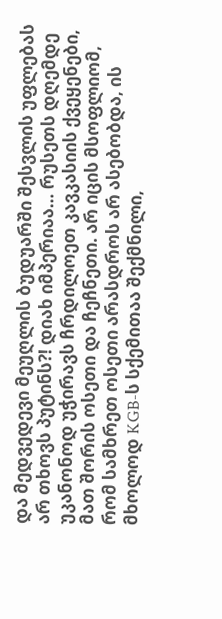და მედვედევი მეუღლის ბუდუარში შესვლის უფლებას არ თხოვს პუტინს?! დიახ იმპერიაა… რუსეთს დღემდე უკანონოდ უჭირავს ჩრდილოეთ კავკასიის ქვეყენები, მათ შორის ოსეთი და ჩეჩნეთი. არ იცის მსოფლიომ, რომ სამხრეთ ოსეთი არასდროს არ ასებობდა, ის მხოლოდ KGB-ს სქემითაა შექმნილი,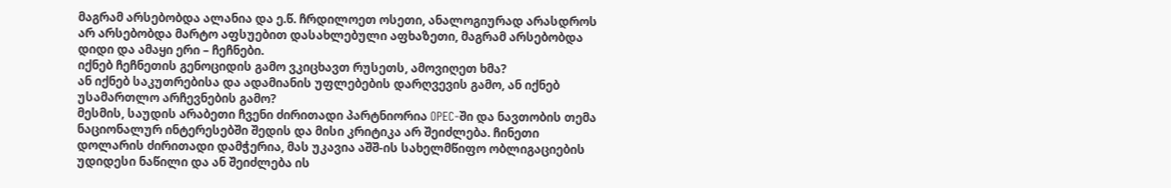მაგრამ არსებობდა ალანია და ე.წ. ჩრდილოეთ ოსეთი, ანალოგიურად არასდროს არ არსებობდა მარტო აფსუებით დასახლებული აფხაზეთი, მაგრამ არსებობდა დიდი და ამაყი ერი – ჩეჩნები.
იქნებ ჩეჩნეთის გენოციდის გამო ვკიცხავთ რუსეთს, ამოვიღეთ ხმა?
ან იქნებ საკუთრებისა და ადამიანის უფლებების დარღვევის გამო, ან იქნებ უსამართლო არჩევნების გამო?
მესმის, საუდის არაბეთი ჩვენი ძირითადი პარტნიორია OPEC-ში და ნავთობის თემა ნაციონალურ ინტერესებში შედის და მისი კრიტიკა არ შეიძლება. ჩინეთი დოლარის ძირითადი დამჭერია, მას უკავია აშშ-ის სახელმწიფო ობლიგაციების უდიდესი ნაწილი და ან შეიძლება ის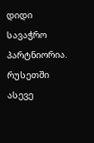დიდი სავაჭრო პარტნიორია. რუსეთში ასევე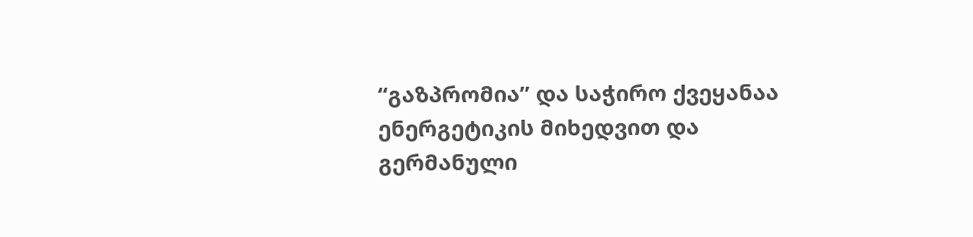“გაზპრომია” და საჭირო ქვეყანაა ენერგეტიკის მიხედვით და გერმანული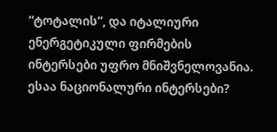“ტოტალის”, და იტალიური ენერგეტიკული ფირმების ინტერსები უფრო მნიშვნელოვანია. ესაა ნაციონალური ინტერსები?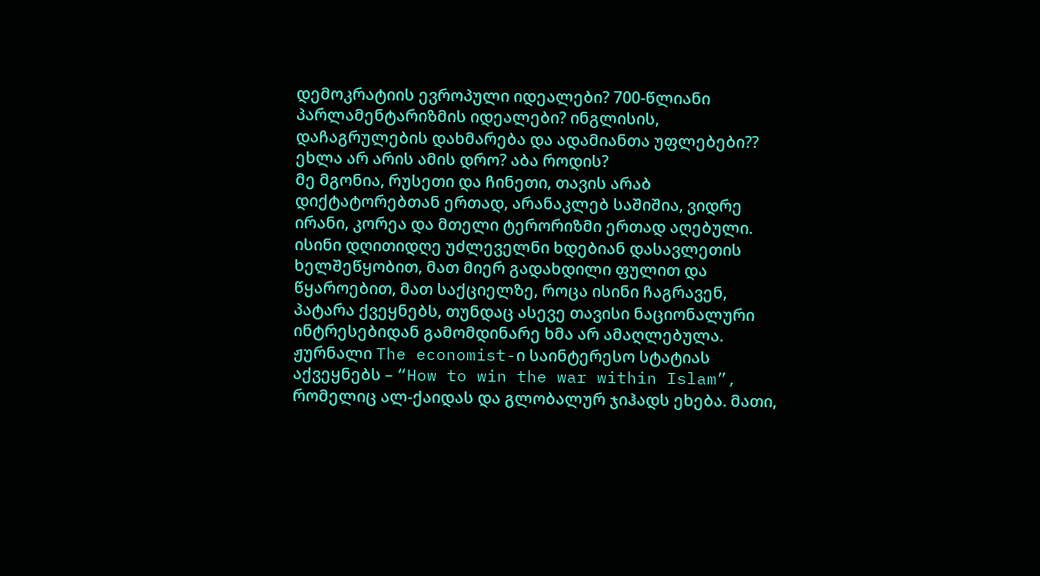დემოკრატიის ევროპული იდეალები? 700-წლიანი პარლამენტარიზმის იდეალები? ინგლისის, დაჩაგრულების დახმარება და ადამიანთა უფლებები??
ეხლა არ არის ამის დრო? აბა როდის?
მე მგონია, რუსეთი და ჩინეთი, თავის არაბ დიქტატორებთან ერთად, არანაკლებ საშიშია, ვიდრე ირანი, კორეა და მთელი ტერორიზმი ერთად აღებული. ისინი დღითიდღე უძლეველნი ხდებიან დასავლეთის ხელშეწყობით, მათ მიერ გადახდილი ფულით და წყაროებით, მათ საქციელზე, როცა ისინი ჩაგრავენ, პატარა ქვეყნებს, თუნდაც ასევე თავისი ნაციონალური ინტრესებიდან გამომდინარე ხმა არ ამაღლებულა. ჟურნალი The economist-ი საინტერესო სტატიას აქვეყნებს – “How to win the war within Islam”, რომელიც ალ-ქაიდას და გლობალურ ჯიჰადს ეხება. მათი,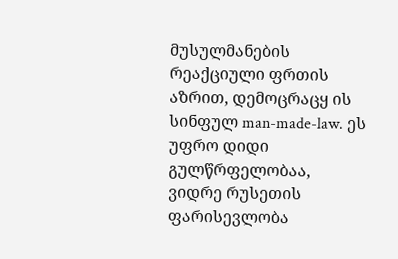მუსულმანების რეაქციული ფრთის აზრით, დემოცრაცყ ის სინფულ man-made-law. ეს უფრო დიდი გულწრფელობაა, ვიდრე რუსეთის ფარისევლობა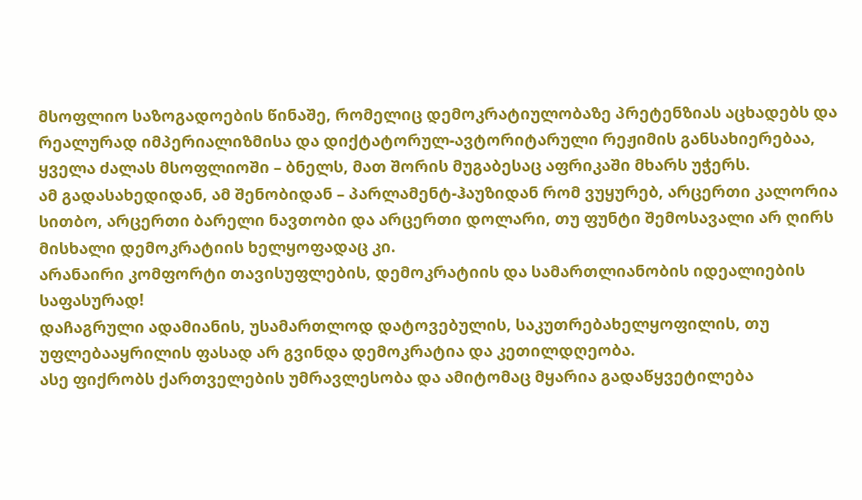მსოფლიო საზოგადოების წინაშე, რომელიც დემოკრატიულობაზე პრეტენზიას აცხადებს და რეალურად იმპერიალიზმისა და დიქტატორულ-ავტორიტარული რეჟიმის განსახიერებაა, ყველა ძალას მსოფლიოში – ბნელს, მათ შორის მუგაბესაც აფრიკაში მხარს უჭერს.
ამ გადასახედიდან, ამ შენობიდან – პარლამენტ-ჰაუზიდან რომ ვუყურებ, არცერთი კალორია სითბო, არცერთი ბარელი ნავთობი და არცერთი დოლარი, თუ ფუნტი შემოსავალი არ ღირს მისხალი დემოკრატიის ხელყოფადაც კი.
არანაირი კომფორტი თავისუფლების, დემოკრატიის და სამართლიანობის იდეალიების საფასურად!
დაჩაგრული ადამიანის, უსამართლოდ დატოვებულის, საკუთრებახელყოფილის, თუ უფლებააყრილის ფასად არ გვინდა დემოკრატია და კეთილდღეობა.
ასე ფიქრობს ქართველების უმრავლესობა და ამიტომაც მყარია გადაწყვეტილება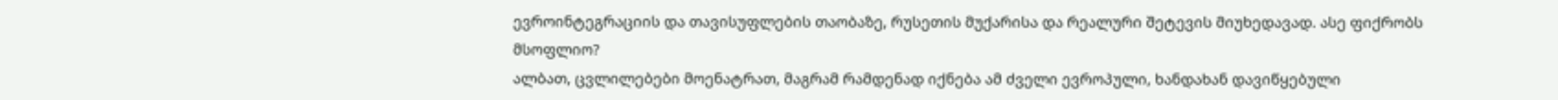ევროინტეგრაციის და თავისუფლების თაობაზე, რუსეთის მუქარისა და რეალური შეტევის მიუხედავად. ასე ფიქრობს მსოფლიო?
ალბათ, ცვლილებები მოენატრათ, მაგრამ რამდენად იქნება ამ ძველი ევროპული, ხანდახან დავიწყებული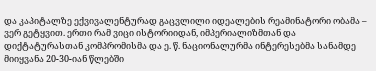და კაპიტალზე ექვივალენტურად გაცვლილი იდეალების რეამინატორი ობამა – ვერ გეტყვით. ერთი რამ ვიცი ისტორიიდან, იმპერიალიზმთან და დიქტატურასთან კომპრომისმა და ე. წ. ნაციონალურმა ინტერესებმა სანამდე მიიყვანა 20-30-იან წლებში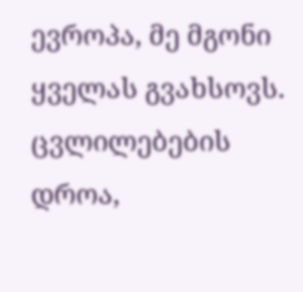ევროპა, მე მგონი ყველას გვახსოვს.
ცვლილებების დროა,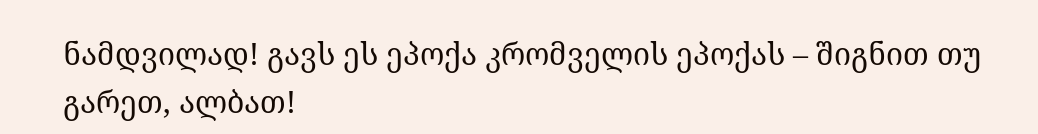ნამდვილად! გავს ეს ეპოქა კრომველის ეპოქას – შიგნით თუ გარეთ, ალბათ!